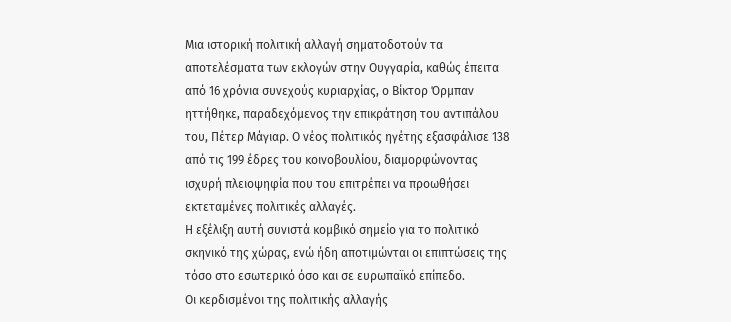Μια ιστορική πολιτική αλλαγή σηματοδοτούν τα αποτελέσματα των εκλογών στην Ουγγαρία, καθώς έπειτα από 16 χρόνια συνεχούς κυριαρχίας, ο Βίκτορ Όρμπαν ηττήθηκε, παραδεχόμενος την επικράτηση του αντιπάλου του, Πέτερ Μάγιαρ. Ο νέος πολιτικός ηγέτης εξασφάλισε 138 από τις 199 έδρες του κοινοβουλίου, διαμορφώνοντας ισχυρή πλειοψηφία που του επιτρέπει να προωθήσει εκτεταμένες πολιτικές αλλαγές.
Η εξέλιξη αυτή συνιστά κομβικό σημείο για το πολιτικό σκηνικό της χώρας, ενώ ήδη αποτιμώνται οι επιπτώσεις της τόσο στο εσωτερικό όσο και σε ευρωπαϊκό επίπεδο.
Οι κερδισμένοι της πολιτικής αλλαγής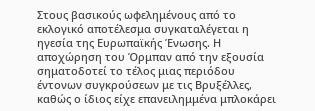Στους βασικούς ωφελημένους από το εκλογικό αποτέλεσμα συγκαταλέγεται η ηγεσία της Ευρωπαϊκής Ένωσης. Η αποχώρηση του Όρμπαν από την εξουσία σηματοδοτεί το τέλος μιας περιόδου έντονων συγκρούσεων με τις Βρυξέλλες, καθώς ο ίδιος είχε επανειλημμένα μπλοκάρει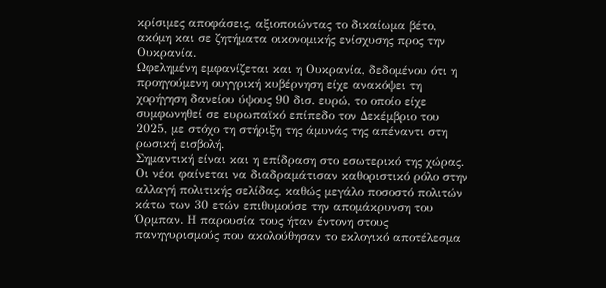κρίσιμες αποφάσεις, αξιοποιώντας το δικαίωμα βέτο, ακόμη και σε ζητήματα οικονομικής ενίσχυσης προς την Ουκρανία.
Ωφελημένη εμφανίζεται και η Ουκρανία, δεδομένου ότι η προηγούμενη ουγγρική κυβέρνηση είχε ανακόψει τη χορήγηση δανείου ύψους 90 δισ. ευρώ, το οποίο είχε συμφωνηθεί σε ευρωπαϊκό επίπεδο τον Δεκέμβριο του 2025, με στόχο τη στήριξη της άμυνάς της απέναντι στη ρωσική εισβολή.
Σημαντική είναι και η επίδραση στο εσωτερικό της χώρας. Οι νέοι φαίνεται να διαδραμάτισαν καθοριστικό ρόλο στην αλλαγή πολιτικής σελίδας, καθώς μεγάλο ποσοστό πολιτών κάτω των 30 ετών επιθυμούσε την απομάκρυνση του Όρμπαν. Η παρουσία τους ήταν έντονη στους πανηγυρισμούς που ακολούθησαν το εκλογικό αποτέλεσμα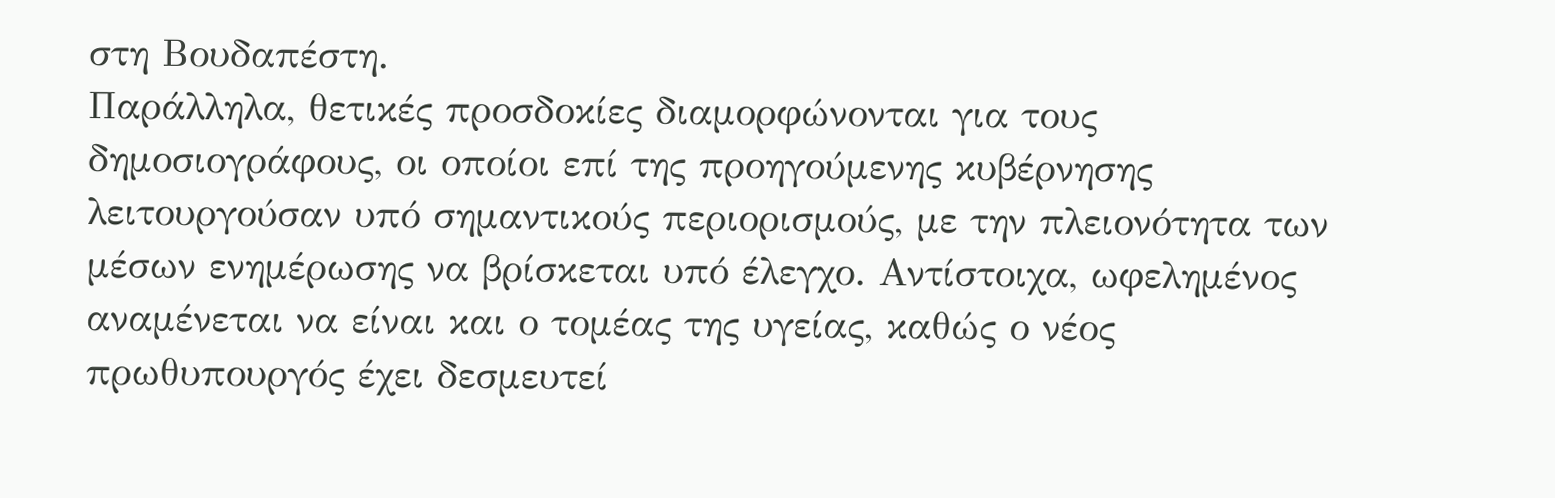στη Βουδαπέστη.
Παράλληλα, θετικές προσδοκίες διαμορφώνονται για τους δημοσιογράφους, οι οποίοι επί της προηγούμενης κυβέρνησης λειτουργούσαν υπό σημαντικούς περιορισμούς, με την πλειονότητα των μέσων ενημέρωσης να βρίσκεται υπό έλεγχο. Αντίστοιχα, ωφελημένος αναμένεται να είναι και ο τομέας της υγείας, καθώς ο νέος πρωθυπουργός έχει δεσμευτεί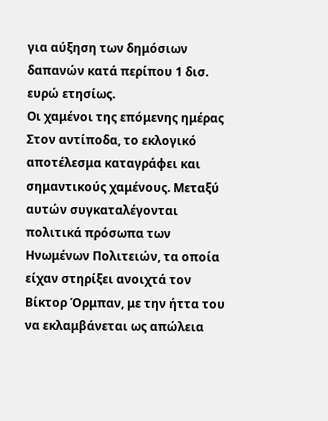για αύξηση των δημόσιων δαπανών κατά περίπου 1 δισ. ευρώ ετησίως.
Οι χαμένοι της επόμενης ημέρας
Στον αντίποδα, το εκλογικό αποτέλεσμα καταγράφει και σημαντικούς χαμένους. Μεταξύ αυτών συγκαταλέγονται πολιτικά πρόσωπα των Ηνωμένων Πολιτειών, τα οποία είχαν στηρίξει ανοιχτά τον Βίκτορ Όρμπαν, με την ήττα του να εκλαμβάνεται ως απώλεια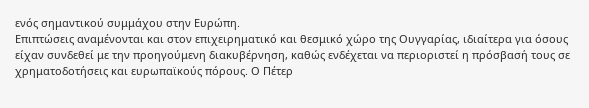ενός σημαντικού συμμάχου στην Ευρώπη.
Επιπτώσεις αναμένονται και στον επιχειρηματικό και θεσμικό χώρο της Ουγγαρίας, ιδιαίτερα για όσους είχαν συνδεθεί με την προηγούμενη διακυβέρνηση, καθώς ενδέχεται να περιοριστεί η πρόσβασή τους σε χρηματοδοτήσεις και ευρωπαϊκούς πόρους. Ο Πέτερ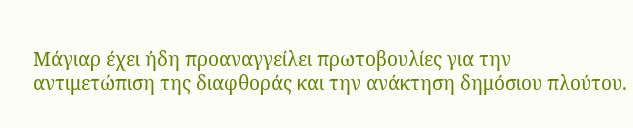Μάγιαρ έχει ήδη προαναγγείλει πρωτοβουλίες για την αντιμετώπιση της διαφθοράς και την ανάκτηση δημόσιου πλούτου.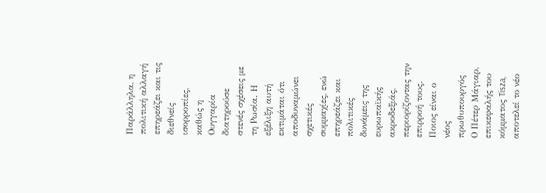Παράλληλα, η πολιτική αλλαγή επηρεάζει και τις διεθνείς ισορροπίες, καθώς η Ουγγαρία διατηρούσε στενές σχέσεις με τη Ρωσία. Η εξέλιξη αυτή εκτιμάται ότι αποδυναμώνει σχετικές συμμαχίες, ενώ επηρεάζει και πολιτικές δυνάμεις της ευρωπαϊκής ακροδεξιάς, περιορίζοντας την επιρροή τους.
Ποιος είναι ο νέος πρωθυπουργός
Ο Πέτερ Μάγιαρ, επικεφαλής του κόμματος Tisza, αποτελεί το νέο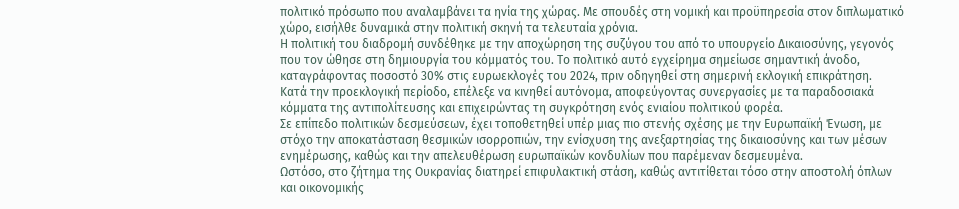πολιτικό πρόσωπο που αναλαμβάνει τα ηνία της χώρας. Με σπουδές στη νομική και προϋπηρεσία στον διπλωματικό χώρο, εισήλθε δυναμικά στην πολιτική σκηνή τα τελευταία χρόνια.
Η πολιτική του διαδρομή συνδέθηκε με την αποχώρηση της συζύγου του από το υπουργείο Δικαιοσύνης, γεγονός που τον ώθησε στη δημιουργία του κόμματός του. Το πολιτικό αυτό εγχείρημα σημείωσε σημαντική άνοδο, καταγράφοντας ποσοστό 30% στις ευρωεκλογές του 2024, πριν οδηγηθεί στη σημερινή εκλογική επικράτηση.
Κατά την προεκλογική περίοδο, επέλεξε να κινηθεί αυτόνομα, αποφεύγοντας συνεργασίες με τα παραδοσιακά κόμματα της αντιπολίτευσης και επιχειρώντας τη συγκρότηση ενός ενιαίου πολιτικού φορέα.
Σε επίπεδο πολιτικών δεσμεύσεων, έχει τοποθετηθεί υπέρ μιας πιο στενής σχέσης με την Ευρωπαϊκή Ένωση, με στόχο την αποκατάσταση θεσμικών ισορροπιών, την ενίσχυση της ανεξαρτησίας της δικαιοσύνης και των μέσων ενημέρωσης, καθώς και την απελευθέρωση ευρωπαϊκών κονδυλίων που παρέμεναν δεσμευμένα.
Ωστόσο, στο ζήτημα της Ουκρανίας διατηρεί επιφυλακτική στάση, καθώς αντιτίθεται τόσο στην αποστολή όπλων και οικονομικής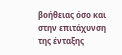βοήθειας όσο και στην επιτάχυνση της ένταξης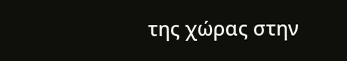της χώρας στην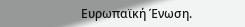Ευρωπαϊκή Ένωση.